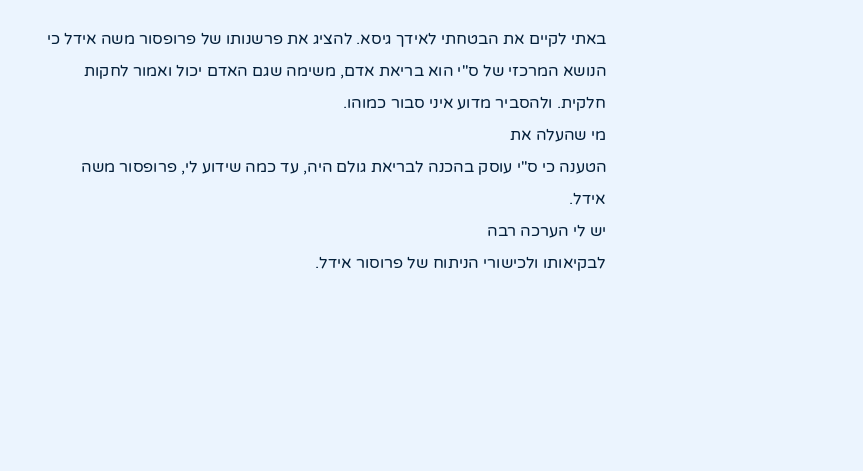באתי לקיים את הבטחתי לאידך גיסא. להציג את פרשנותו של פרופסור משה אידל כי הנושא המרכזי של ס"י הוא בריאת אדם, משימה שגם האדם יכול ואמור לחקות חלקית. ולהסביר מדוע איני סבור כמוהו.
מי שהעלה את
הטענה כי ס"י עוסק בהכנה לבריאת גולם היה, עד כמה שידוע לי, פרופסור משה
אידל.
יש לי הערכה רבה
לבקיאותו ולכישורי הניתוח של פרוסור אידל.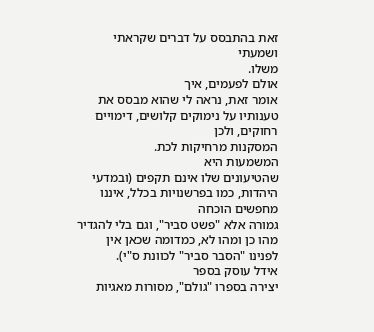זאת בהתבסס על דברים שקראתי ושמעתי
משלו.
אולם לפעמים, איך
אומר זאת, נראה לי שהוא מבסס את טענותיו על נימוקים קלושים, דימויים רחוקים, ולכן
המסקנות מרחיקות לכת.
המשמעות היא
שהטיעונים שלו אינם תקפים (ובמדעי היהדות, כמו בפרשנויות בכלל, איננו מחפשים הוכחה
גמורה אלא "פשט סביר", וגם בלי להגדיר מהו כן ומהו לא, כמדומה שכאן אין
לפנינו "הסבר סביר" לכוונת ס"י).
אידל עוסק בספר
יצירה בספרו "גולם", מסורות מאגיות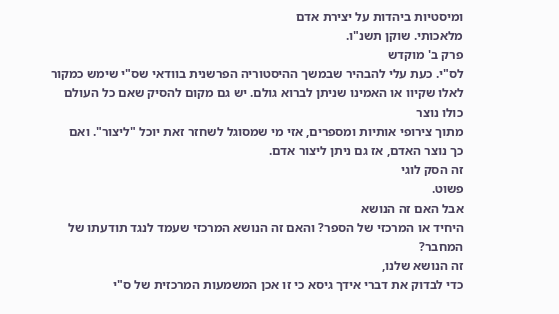ומיסטיות ביהדות על יצירת אדם
מלאכותי. שוקן תשנ"ו.
פרק ב' מוקדש
לס"י. כעת עלי להבהיר שבמשך ההיסטוריה הפרשנית בוודאי שס"י שימש כמקור
לאלו שקיוו או האמינו שניתן לברוא גולם. יש גם מקום להסיק שאם כל העולם כולו נוצר
מתוך צירופי אותיות ומספרים, אזי מי שמסוגל לשחזר זאת יוכל "ליצור". ואם
כך נוצר האדם, אז גם ניתן ליצור אדם.
זה הסק לוגי
פשוט.
אבל האם זה הנושא
היחיד או המרכזי של הספר? והאם זה הנושא המרכזי שעמד לנגד תודעתו של המחבר?
זה הנושא שלנו,
כדי לבדוק את דברי אידך גיסא כי זו אכן המשמעות המרכזית של ס"י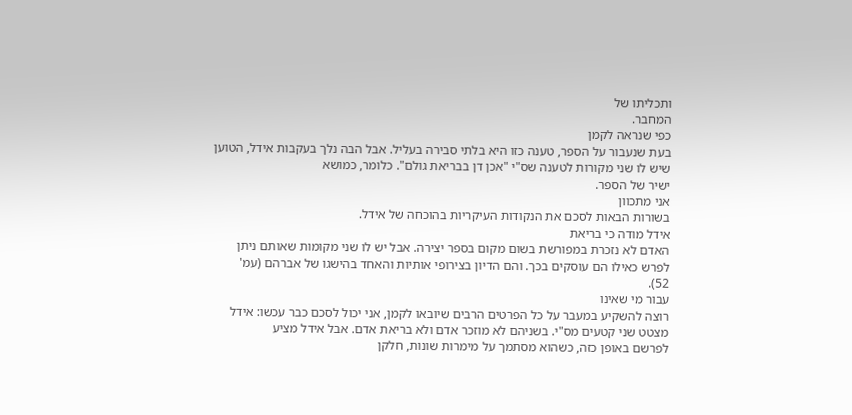ותכליתו של
המחבר.
כפי שנראה לקמן
בעת שנעבור על הספר, טענה כזו היא בלתי סבירה בעליל. אבל הבה נלך בעקבות אידל, הטוען
שיש לו שני מקורות לטענה שס"י "אכן דן בבריאת גולם". כלומר, כמושא
ישיר של הספר.
אני מתכוון
בשורות הבאות לסכם את הנקודות העיקריות בהוכחה של אידל.
אידל מודה כי בריאת
האדם לא נזכרת במפורשת בשום מקום בספר יצירה. אבל יש לו שני מקומות שאותם ניתן
לפרש כאילו הם עוסקים בכך. והם הדיון בצירופי אותיות והאחד בהישגו של אברהם (עמ'
52).
עבור מי שאינו
רוצה להשקיע במעבר על כל הפרטים הרבים שיובאו לקמן, אני יכול לסכם כבר עכשו: אידל
מצטט שני קטעים מס"י. בשניהם לא מוזכר אדם ולא בריאת אדם. אבל אידל מציע
לפרשם באופן כזה, כשהוא מסתמך על מימרות שונות, חלקן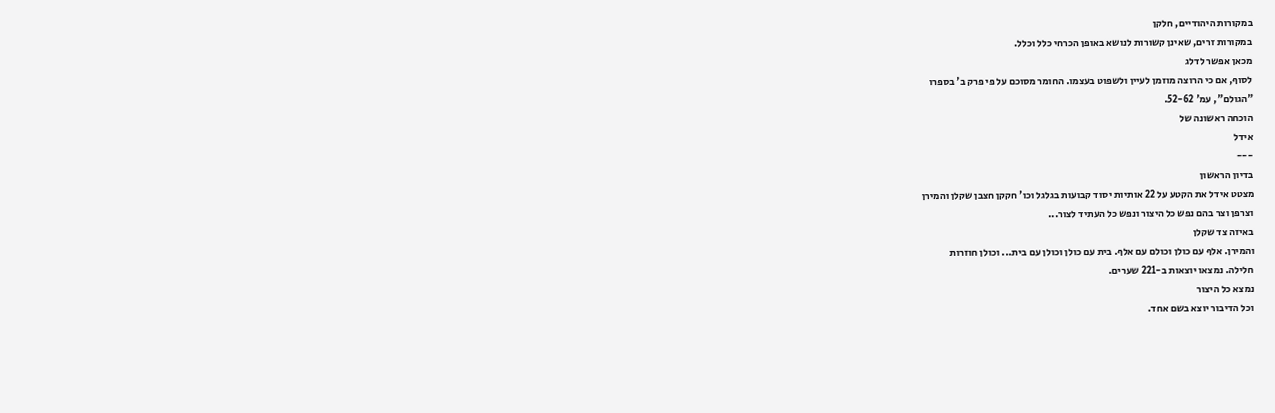במקורות היהודיים, חלקן
במקורות זרים, שאינן קשורות לנושא באופן הכרחי כלל וכלל.
מכאן אפשר לדלג
לסוף, אם כי הרוצה מוזמן לעיין ולשפוט בעצמו. החומר מסוכם על פי פרק ב' בספרו
"הגולם", עמ' 52-62.
הוכחה ראשונה של
אידל
---
בדיון הראשון
מצטט אידל את הקטע על 22 אותיות יסוד קבועות בגלגל וכו' חקקן חצבן שקלן והמירן
וצרפן וצר בהם נפש כל היצור ונפש כל העתיד לצור...
באיזה צד שקלן
והמירן. אלף עם כולן וכולם עם אלף. בית עם כולן וכולן עם בית... וכולן חוזרות
חלילה. נמצאו יוצאות ב-221 שערים.
נמצא כל היצור
וכל הדיבור יוצא בשם אחד.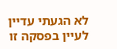לא הגעתי עדיין
לעיין בפסקה זו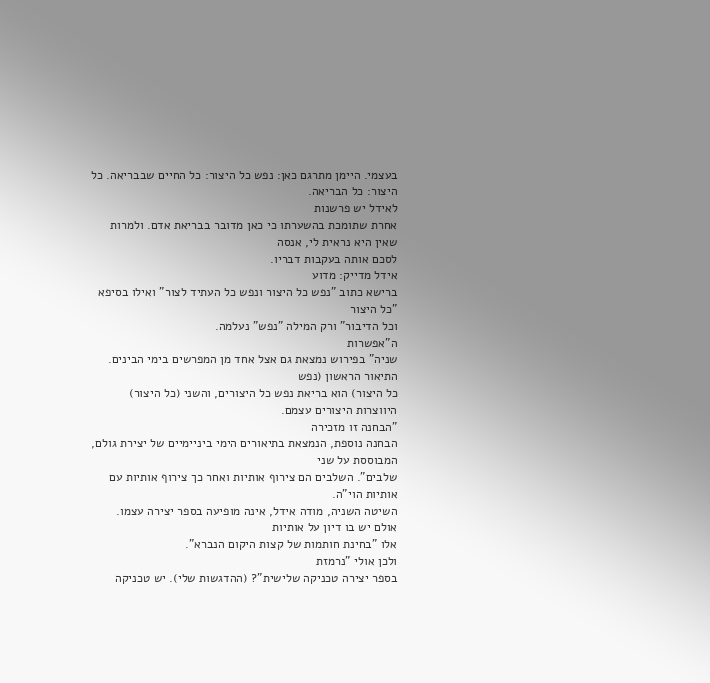בעצמי. היימן מתרגם כאן: נפש כל היצור: כל החיים שבבריאה. כל
היצור: כל הבריאה.
לאידל יש פרשנות
אחרת שתומכת בהשערתו כי כאן מדובר בבריאת אדם. ולמרות שאין היא נראית לי, אנסה
לסכם אותה בעקבות דבריו.
אידל מדייק: מדוע
ברישא כתוב "נפש כל היצור ונפש כל העתיד לצור" ואילו בסיפא "כל היצור
וכל הדיבור" ורק המילה "נפש" נעלמה.
ה"אפשרות
שניה" בפירוש נמצאת גם אצל אחד מן המפרשים בימי הבינים. התיאור הראשון (נפש
כל היצור) הוא בריאת נפש כל היצורים, והשני (כל היצור) היווצרות היצורים עצמם.
"הבחנה זו מזכירה
הבחנה נוספת, הנמצאת בתיאורים הימי ביניימיים של יצירת גולם, המבוססת על שני
שלבים". השלבים הם צירוף אותיות ואחר כך צירוף אותיות עם אותיות הוי"ה.
השיטה השניה, מודה אידל, אינה מופיעה בספר יצירה עצמו. אולם יש בו דיון על אותיות
אלו "בחינת חותמות של קצות היקום הנברא".
ולכן אולי "נרמזת
בספר יצירה טכניקה שלישית"? (ההדגשות שלי). יש טכניקה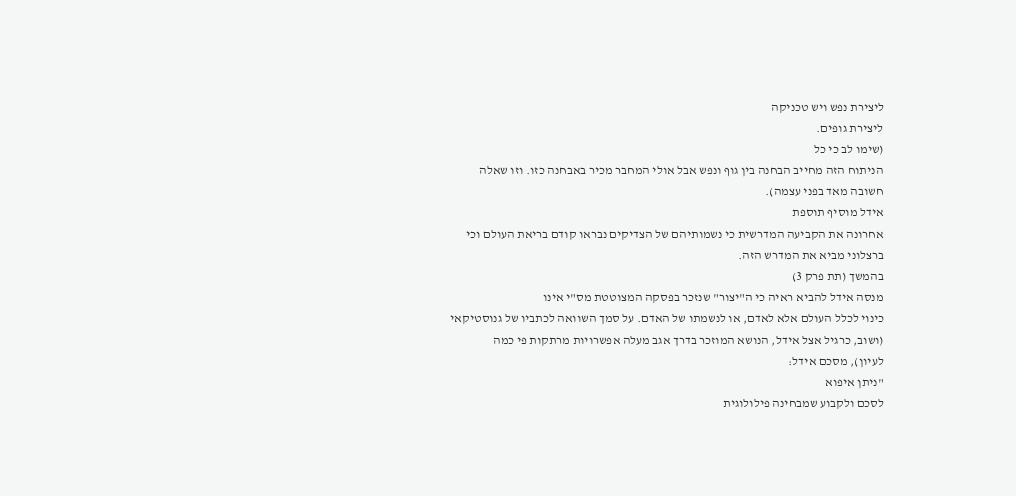ליצירת נפש ויש טכניקה
ליצירת גופים.
(שימו לב כי כל
הניתוח הזה מחייב הבחנה בין גוף ונפש אבל אולי המחבר מכיר באבחנה כזו. וזו שאלה
חשובה מאד בפני עצמה).
אידל מוסיף תוספת
אחרונה את הקביעה המדרשית כי נשמותיהם של הצדיקים נבראו קודם בריאת העולם וכי
ברצלוני מביא את המדרש הזה.
בהמשך (תת פרק 3)
מנסה אידל להביא ראיה כי ה"יצור" שנזכר בפסקה המצוטטת מס"י אינו
כינוי לכלל העולם אלא לאדם, או לנשמתו של האדם. על סמך השוואה לכתביו של גנוסטיקאי
(ושוב, כרגיל אצל אידל, הנושא המוזכר בדרך אגב מעלה אפשרויות מרתקות פי כמה
לעיון), מסכם אידל:
"ניתן איפוא
לסכם ולקבוע שמבחינה פילולוגית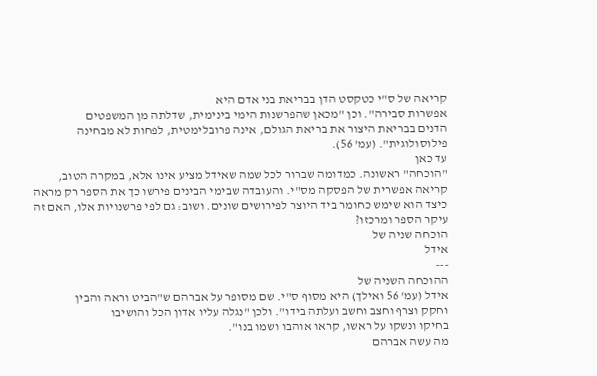קריאה של ס"י כטקסט הדן בבריאת בני אדם היא
אפשרות סבירה". וכן "מכאן שהפרשנות הימי בינימית, שדלתה מן המשפטים
הדנים בבריאת היצור את בריאת הגולם, אינה פרובלימטית, לפחות לא מבחינה
פילוסולוגית". (עמ' 56).
עד כאן
"הוכחה" ראשונה. כמדומה שברור לכל שמה שאידל מציע אינו אלא, במקרה הטוב,
קריאה אפשרית של הפסקה מס"י. והעובדה שבימי הבינים פירשו כך את הספר רק מראה
כיצד הוא שימש כחומר ביד היוצר לפירושים שונים. ושוב: גם לפי פרשנויות אלו, האם זה
עיקר הספר ומרכזו?
הוכחה שניה של
אידל
---
ההוכחה השניה של
אידל (עמ' 56 ואילך) היא מסוף ס"י. שם מסופר על אברהם ש"הביט וראה והבין
וחקק וצרף וחצב וחשב ועלתה בידו". ולכן "נגלה עליו אדון הכל והושיבו
בחיקו ונשקו על ראשו, קראו אוהבו ושמו בנו".
מה עשה אברהם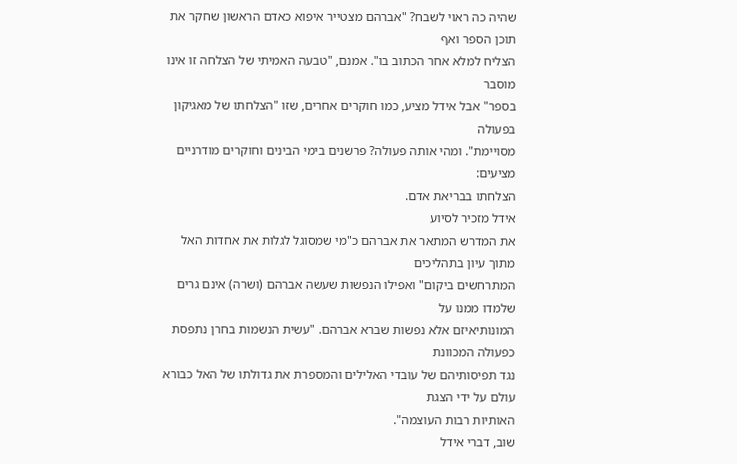שהיה כה ראוי לשבח? "אברהם מצטייר איפוא כאדם הראשון שחקר את תוכן הספר ואף
הצליח למלא אחר הכתוב בו". אמנם, "טבעה האמיתי של הצלחה זו אינו מוסבר
בספר" אבל אידל מציע, כמו חוקרים אחרים, שזו "הצלחתו של מאגיקון בפעולה
מסויימת". ומהי אותה פעולה? פרשנים בימי הבינים וחוקרים מודרניים מציעים:
הצלחתו בבריאת אדם.
אידל מזכיר לסיוע
את המדרש המתאר את אברהם כ"מי שמסוגל לגלות את אחדות האל מתוך עיון בתהליכים
המתרחשים ביקום" ואפילו הנפשות שעשה אברהם (ושרה) אינם גרים שלמדו ממנו על
המונותיאיזם אלא נפשות שברא אברהם. "עשית הנשמות בחרן נתפסת כפעולה המכוונת
נגד תפיסותיהם של עובדי האלילים והמספרת את גדולתו של האל כבורא עולם על ידי הצגת
האותיות רבות העוצמה".
שוב, דברי אידל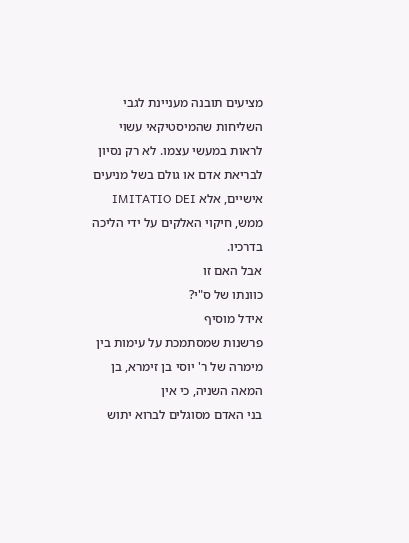מציעים תובנה מעניינת לגבי השליחות שהמיסטיקאי עשוי לראות במעשי עצמו. לא רק נסיון
לבריאת אדם או גולם בשל מניעים אישיים, אלא IMITATIO DEI
ממש, חיקוי האלקים על ידי הליכה בדרכיו.
אבל האם זו
כוונתו של ס"י?
אידל מוסיף
פרשנות שמסתמכת על עימות בין מימרה של ר' יוסי בן זימרא, בן המאה השניה, כי אין
בני האדם מסוגלים לברוא יתוש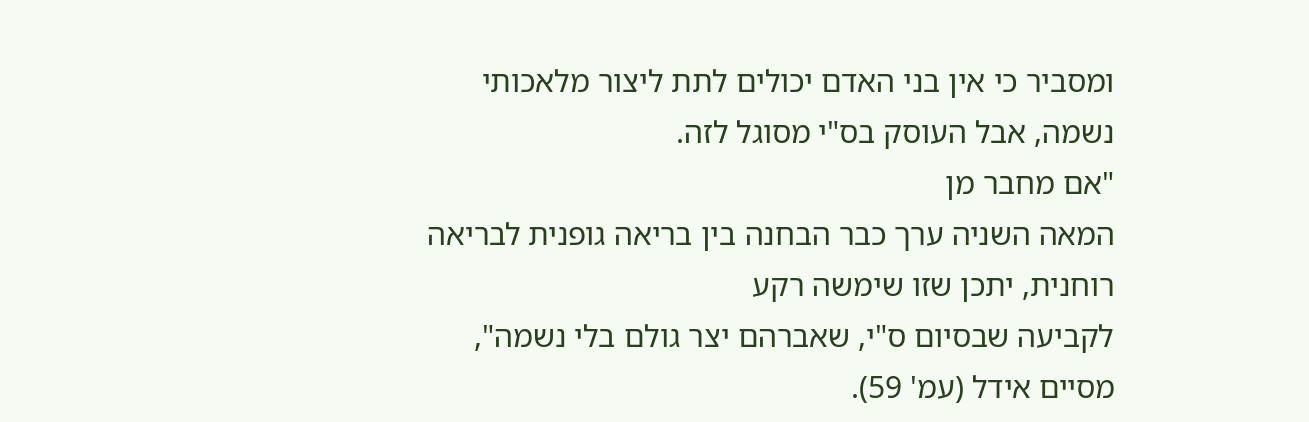ומסביר כי אין בני האדם יכולים לתת ליצור מלאכותי
נשמה, אבל העוסק בס"י מסוגל לזה.
"אם מחבר מן
המאה השניה ערך כבר הבחנה בין בריאה גופנית לבריאה רוחנית, יתכן שזו שימשה רקע
לקביעה שבסיום ס"י, שאברהם יצר גולם בלי נשמה", מסיים אידל (עמ' 59).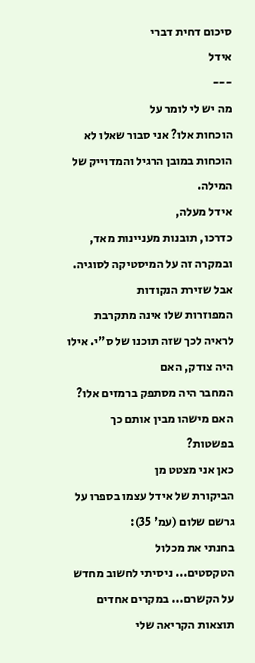סיכום דחית דברי
אידל
---
מה יש לי לומר על
הוכחות אלו? אני סבור שאלו לא הוכחות במובן הרגיל והמדוייק של המילה.
אידל מעלה,
כדרכו, תובנות מעניינות מאד, ובמקרה זה על המיסטיקה לסוגיה. אבל שזירת הנקודות
המפוזרות שלו אינה מתקרבת לראיה לכך שזה תוכנו של ס"י. אילו היה צודק, האם
המחבר היה מסתפק ברמזים אלו? האם מישהו מבין אותם כך בפשטות?
כאן אני מצטט מן
הביקורת של אידל עצמו בספרו על גרשם שלום (עמ' 35):
בחנתי את מכלול
הטקסטים... ניסיתי לחשוב מחדש על הקשרם... במקרים אחדים תוצאות הקריאה שלי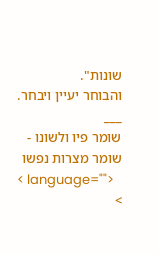שונות".
והבוחר יעיין ויבחר.
___
שומר פיו ולשונו - שומר מצרות נפשו
< language="">
>